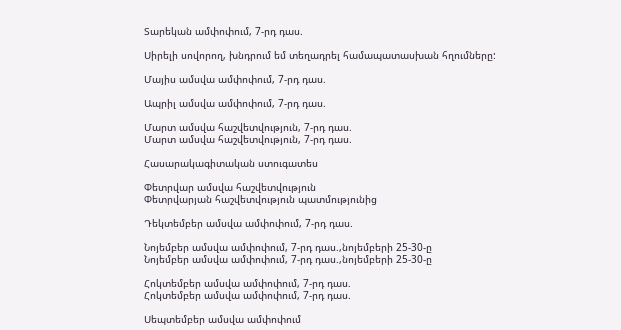Տարեկան ամփոփում, 7-րդ դաս.

Սիրելի սովորող, խնդրում եմ տեղադրել համապատասխան հղումները:

Մայիս ամսվա ամփոփում, 7-րդ դաս.

Ապրիլ ամսվա ամփոփում, 7-րդ դաս.

Մարտ ամսվա հաշվետվություն, 7-րդ դաս.
Մարտ ամսվա հաշվետվություն, 7-րդ դաս.

Հասարակագիտական ստուգատես

Փետրվար ամսվա հաշվետվություն
Փետրվարյան հաշվետվություն պատմությունից

Դեկտեմբեր ամսվա ամփոփում, 7-րդ դաս.

Նոյեմբեր ամսվա ամփոփում, 7-րդ դաս.,նոյեմբերի 25-30-ը
Նոյեմբեր ամսվա ամփոփում, 7-րդ դաս.,նոյեմբերի 25-30-ը

Հոկտեմբեր ամսվա ամփոփում, 7-րդ դաս.
Հոկտեմբեր ամսվա ամփոփում, 7-րդ դաս.

Սեպտեմբեր ամսվա ամփոփում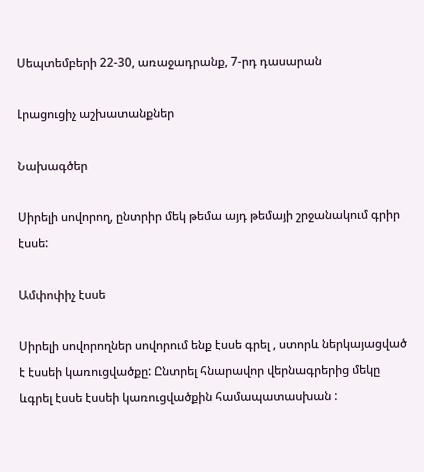Սեպտեմբերի 22-30, առաջադրանք, 7-րդ դասարան

Լրացուցիչ աշխատանքներ

Նախագծեր

Սիրելի սովորող, ընտրիր մեկ թեմա այդ թեմայի շրջանակում գրիր էսսե:

Ամփոփիչ էսսե

Սիրելի սովորողներ սովորում ենք էսսե գրել , ստորև ներկայացված է էսսեի կառուցվածքը: Ընտրել հնարավոր վերնագրերից մեկը ևգրել էսսե էսսեի կառուցվածքին համապատասխան :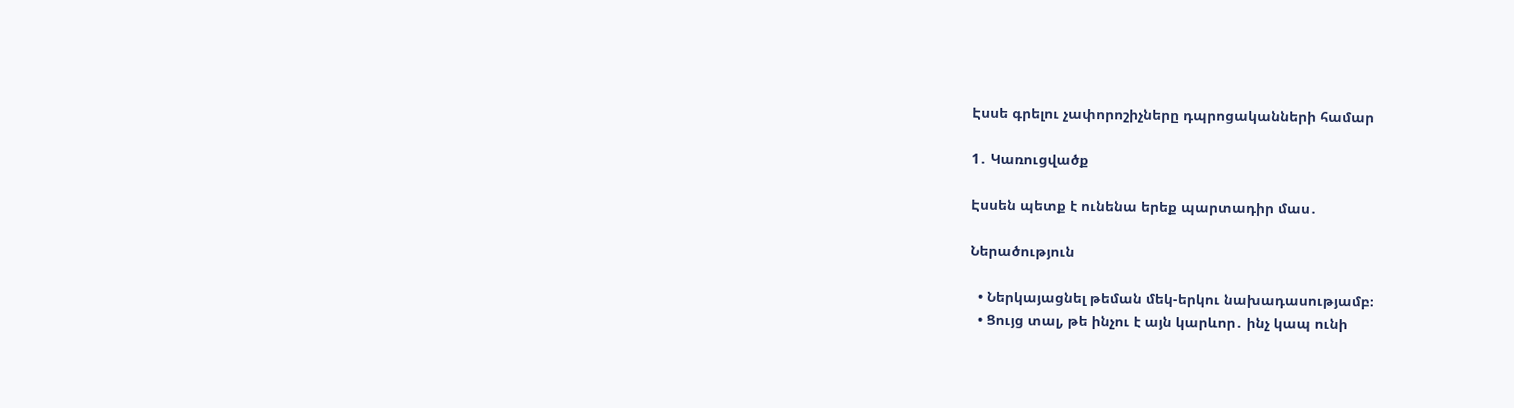Էսսե գրելու չափորոշիչները դպրոցականների համար

1․ Կառուցվածք

Էսսեն պետք է ունենա երեք պարտադիր մաս․

Ներածություն

  • Ներկայացնել թեման մեկ-երկու նախադասությամբ։
  • Ցույց տալ, թե ինչու է այն կարևոր․ ինչ կապ ունի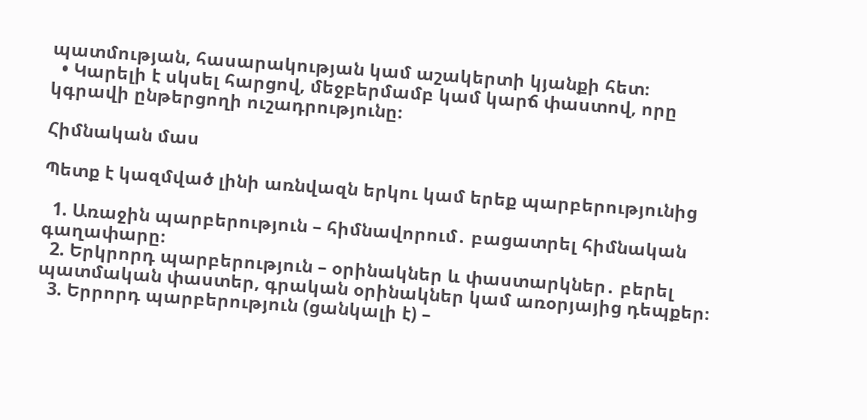պատմության, հասարակության կամ աշակերտի կյանքի հետ։
  • Կարելի է սկսել հարցով, մեջբերմամբ կամ կարճ փաստով, որը կգրավի ընթերցողի ուշադրությունը։

Հիմնական մաս

Պետք է կազմված լինի առնվազն երկու կամ երեք պարբերությունից

  1. Առաջին պարբերություն – հիմնավորում․ բացատրել հիմնական գաղափարը։
  2. Երկրորդ պարբերություն – օրինակներ և փաստարկներ․ բերել պատմական փաստեր, գրական օրինակներ կամ առօրյայից դեպքեր։
  3. Երրորդ պարբերություն (ցանկալի է) –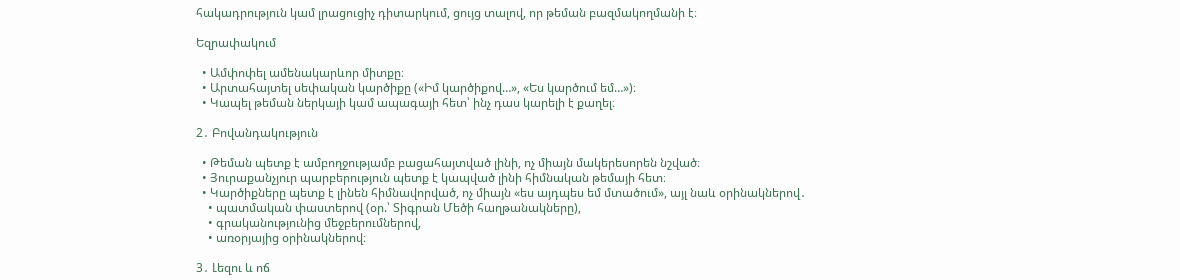հակադրություն կամ լրացուցիչ դիտարկում, ցույց տալով, որ թեման բազմակողմանի է։

Եզրափակում

  • Ամփոփել ամենակարևոր միտքը։
  • Արտահայտել սեփական կարծիքը («Իմ կարծիքով…», «Ես կարծում եմ…»)։
  • Կապել թեման ներկայի կամ ապագայի հետ՝ ինչ դաս կարելի է քաղել։

2․ Բովանդակություն

  • Թեման պետք է ամբողջությամբ բացահայտված լինի, ոչ միայն մակերեսորեն նշված։
  • Յուրաքանչյուր պարբերություն պետք է կապված լինի հիմնական թեմայի հետ։
  • Կարծիքները պետք է լինեն հիմնավորված, ոչ միայն «ես այդպես եմ մտածում», այլ նաև օրինակներով․
    • պատմական փաստերով (օր.՝ Տիգրան Մեծի հաղթանակները),
    • գրականությունից մեջբերումներով,
    • առօրյայից օրինակներով։

3․ Լեզու և ոճ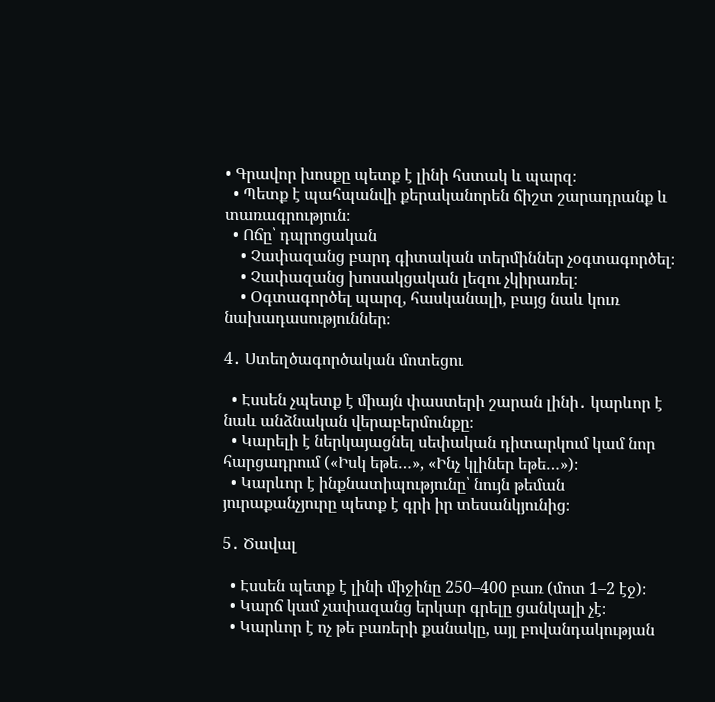• Գրավոր խոսքը պետք է լինի հստակ և պարզ։
  • Պետք է պահպանվի քերականորեն ճիշտ շարադրանք և տառագրություն։
  • Ոճը՝ դպրոցական
    • Չափազանց բարդ գիտական տերմիններ չօգտագործել։
    • Չափազանց խոսակցական լեզու չկիրառել։
    • Օգտագործել պարզ, հասկանալի, բայց նաև կուռ նախադասություններ։

4․ Ստեղծագործական մոտեցու

  • Էսսեն չպետք է միայն փաստերի շարան լինի․ կարևոր է նաև անձնական վերաբերմունքը։
  • Կարելի է ներկայացնել սեփական դիտարկում կամ նոր հարցադրում («Իսկ եթե…», «Ինչ կլիներ եթե…»)։
  • Կարևոր է ինքնատիպությունը՝ նույն թեման յուրաքանչյուրը պետք է գրի իր տեսանկյունից։

5․ Ծավալ

  • Էսսեն պետք է լինի միջինը 250–400 բառ (մոտ 1–2 էջ)։
  • Կարճ կամ չափազանց երկար գրելը ցանկալի չէ։
  • Կարևոր է ոչ թե բառերի քանակը, այլ բովանդակության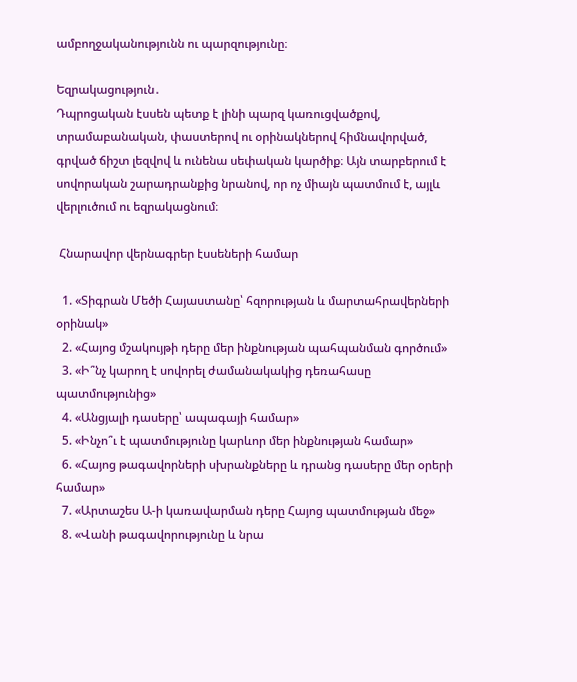ամբողջականությունն ու պարզությունը։

Եզրակացություն․
Դպրոցական էսսեն պետք է լինի պարզ կառուցվածքով, տրամաբանական, փաստերով ու օրինակներով հիմնավորված, գրված ճիշտ լեզվով և ունենա սեփական կարծիք։ Այն տարբերում է սովորական շարադրանքից նրանով, որ ոչ միայն պատմում է, այլև վերլուծում ու եզրակացնում։

 Հնարավոր վերնագրեր էսսեների համար

  1. «Տիգրան Մեծի Հայաստանը՝ հզորության և մարտահրավերների օրինակ»
  2. «Հայոց մշակույթի դերը մեր ինքնության պահպանման գործում»
  3. «Ի՞նչ կարող է սովորել ժամանակակից դեռահասը պատմությունից»
  4. «Անցյալի դասերը՝ ապագայի համար»
  5. «Ինչո՞ւ է պատմությունը կարևոր մեր ինքնության համար»
  6. «Հայոց թագավորների սխրանքները և դրանց դասերը մեր օրերի համար»
  7. «Արտաշես Ա-ի կառավարման դերը Հայոց պատմության մեջ»
  8. «Վանի թագավորությունը և նրա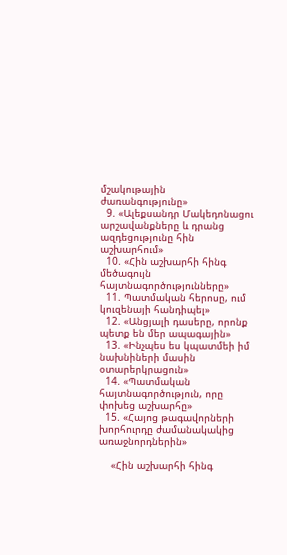մշակութային ժառանգությունը»
  9. «Ալեքսանդր Մակեդոնացու արշավանքները և դրանց ազդեցությունը հին աշխարհում»
  10. «Հին աշխարհի հինգ մեծագույն հայտնագործությունները»
  11. Պատմական հերոսը, ում կուզենայի հանդիպել»
  12. «Անցյալի դասերը, որոնք պետք են մեր ապագային»
  13. «Ինչպես ես կպատմեի իմ նախնիների մասին օտարերկրացուն»
  14. «Պատմական հայտնագործություն, որը փոխեց աշխարհը»
  15. «Հայոց թագավորների խորհուրդը ժամանակակից առաջնորդներին»

    «Հին աշխարհի հինգ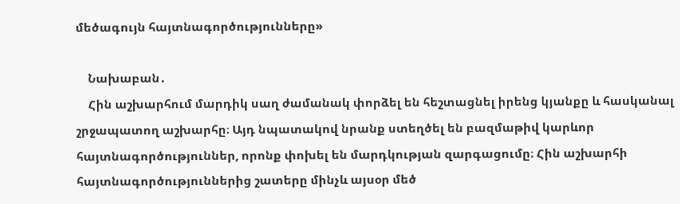մեծագույն հայտնագործությունները»

    Նախաբան․
    Հին աշխարհում մարդիկ սաղ ժամանակ փորձել են հեշտացնել իրենց կյանքը և հասկանալ շրջապատող աշխարհը։ Այդ նպատակով նրանք ստեղծել են բազմաթիվ կարևոր հայտնագործություններ, որոնք փոխել են մարդկության զարգացումը։ Հին աշխարհի հայտնագործություններից շատերը մինչև այսօր մեծ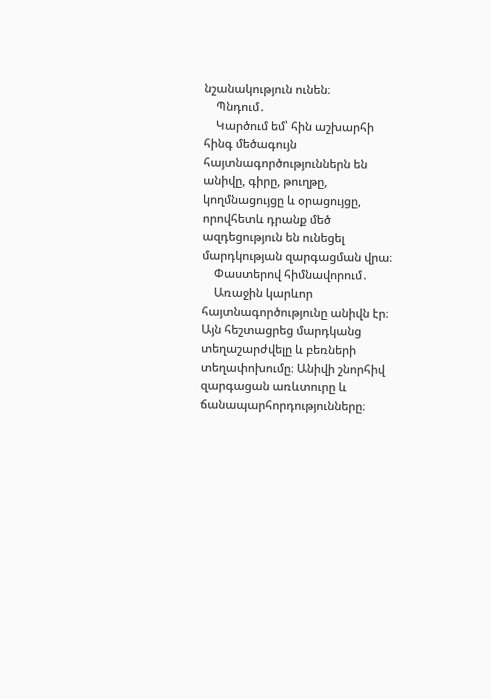նշանակություն ունեն։
    Պնդում․
    Կարծում եմ՝ հին աշխարհի հինգ մեծագույն հայտնագործություններն են անիվը, գիրը, թուղթը, կողմնացույցը և օրացույցը, որովհետև դրանք մեծ ազդեցություն են ունեցել մարդկության զարգացման վրա։
    Փաստերով հիմնավորում․
    Առաջին կարևոր հայտնագործությունը անիվն էր։ Այն հեշտացրեց մարդկանց տեղաշարժվելը և բեռների տեղափոխումը։ Անիվի շնորհիվ զարգացան առևտուրը և ճանապարհորդությունները։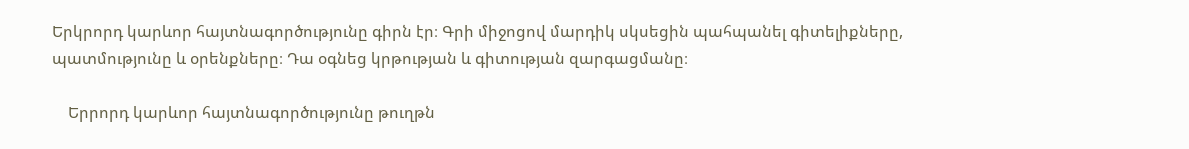Երկրորդ կարևոր հայտնագործությունը գիրն էր։ Գրի միջոցով մարդիկ սկսեցին պահպանել գիտելիքները, պատմությունը և օրենքները։ Դա օգնեց կրթության և գիտության զարգացմանը։

    Երրորդ կարևոր հայտնագործությունը թուղթն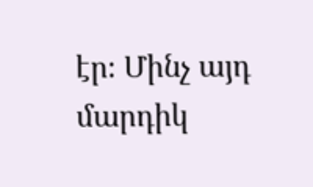էր։ Մինչ այդ մարդիկ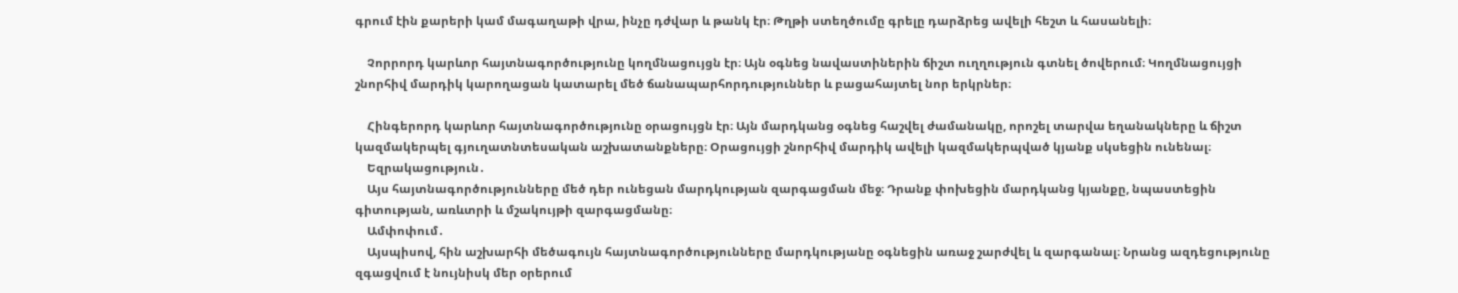գրում էին քարերի կամ մագաղաթի վրա, ինչը դժվար և թանկ էր։ Թղթի ստեղծումը գրելը դարձրեց ավելի հեշտ և հասանելի։

    Չորրորդ կարևոր հայտնագործությունը կողմնացույցն էր։ Այն օգնեց նավաստիներին ճիշտ ուղղություն գտնել ծովերում։ Կողմնացույցի շնորհիվ մարդիկ կարողացան կատարել մեծ ճանապարհորդություններ և բացահայտել նոր երկրներ։

    Հինգերորդ կարևոր հայտնագործությունը օրացույցն էր։ Այն մարդկանց օգնեց հաշվել ժամանակը, որոշել տարվա եղանակները և ճիշտ կազմակերպել գյուղատնտեսական աշխատանքները։ Օրացույցի շնորհիվ մարդիկ ավելի կազմակերպված կյանք սկսեցին ունենալ։
    Եզրակացություն․
    Այս հայտնագործությունները մեծ դեր ունեցան մարդկության զարգացման մեջ։ Դրանք փոխեցին մարդկանց կյանքը, նպաստեցին գիտության, առևտրի և մշակույթի զարգացմանը։
    Ամփոփում․
    Այսպիսով, հին աշխարհի մեծագույն հայտնագործությունները մարդկությանը օգնեցին առաջ շարժվել և զարգանալ։ Նրանց ազդեցությունը զգացվում է նույնիսկ մեր օրերում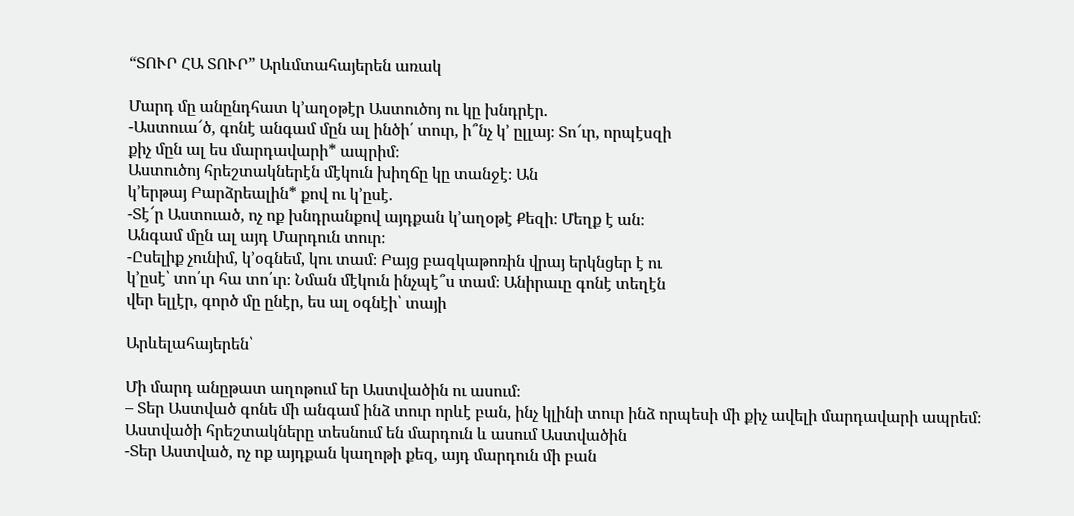“ՏՈՒՐ ՀԱ ՏՈՒՐ” Արևմտահայերեն առակ

Մարդ մը անընդհատ կ’աղօթէր Աստուծոյ ու կը խնդրէր.
-Աստուա՜ծ, գոնէ անգամ մըն ալ ինծի՛ տուր, ի՞նչ կ՚ ըլլայ։ Տո՜ւր, որպէսզի
քիչ մըն ալ ես մարդավարի* ապրիմ։
Աստուծոյ հրեշտակներէն մէկուն խիղճը կը տանջէ։ Ան
կ’երթայ Բարձրեալին* քով ու կ’ըսէ.
-Տէ՜ր Աստուած, ոչ ոք խնդրանքով այդքան կ’աղօթէ Քեզի։ Մեղք է ան։
Անգամ մըն ալ այդ Մարդուն տուր։
-Ըսելիք չունիմ, կ’օգնեմ, կու տամ։ Բայց բազկաթոռին վրայ երկնցեր է ու
կ’ըսէ՝ տո՛ւր հա տո՛ւր։ Նման մէկուն ինչպէ՞ս տամ։ Անիրաւը գոնէ տեղէն
վեր ելլէր, գործ մը ընէր, ես ալ օգնէի՝ տայի

Արևելահայերեն՝

Մի մարդ անըթատ աղոթում եր Աստվածին ու ասում։
– Տեր Աստված գոնե մի անգամ ինձ տուր որևէ բան, ինչ կլինի տուր ինձ որպեսի մի քիչ ավելի մարդավարի ապրեմ։
Աստվածի հրեշտակները տեսնում են մարդուն և ասում Աստվածին
-Տեր Աստված, ոչ ոք այդքան կաղոթի քեզ, այդ մարդուն մի բան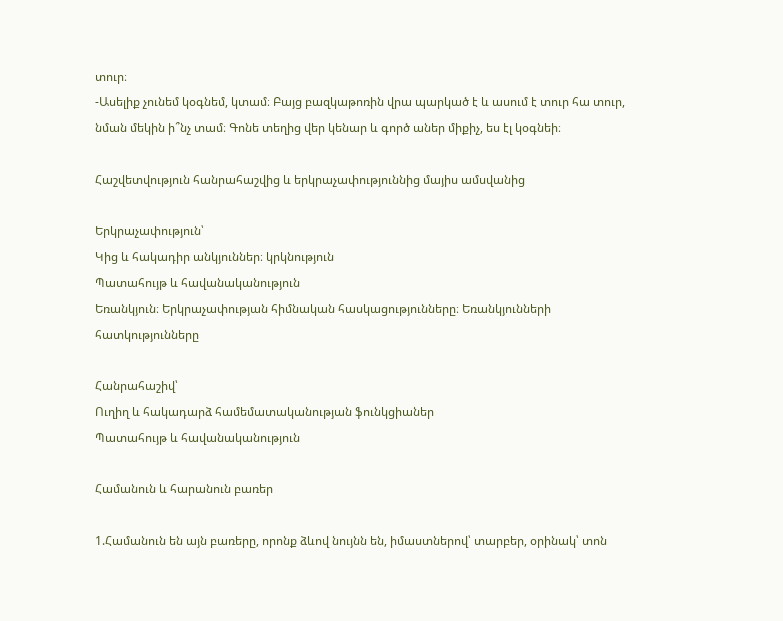տուր։
-Ասելիք չունեմ կօգնեմ, կտամ։ Բայց բազկաթոռին վրա պարկած է և ասում է տուր հա տուր, նման մեկին ի՞նչ տամ։ Գոնե տեղից վեր կենար և գործ աներ միքիչ, ես էլ կօգնեի։

Հաշվետվություն հանրահաշվից և երկրաչափություննից մայիս ամսվանից

Երկրաչափություն՝
Կից և հակադիր անկյուններ։ կրկնություն
Պատահույթ և հավանականություն
Եռանկյուն։ Երկրաչափության հիմնական հասկացությունները։ Եռանկյունների հատկությունները

Հանրահաշիվ՝
Ուղիղ և հակադարձ համեմատականության ֆունկցիաներ
Պատահույթ և հավանականություն

Համանուն և հարանուն բառեր

1.Համանուն են այն բառերը, որոնք ձևով նույնն են, իմաստներով՝ տարբեր, օրինակ՝ տոն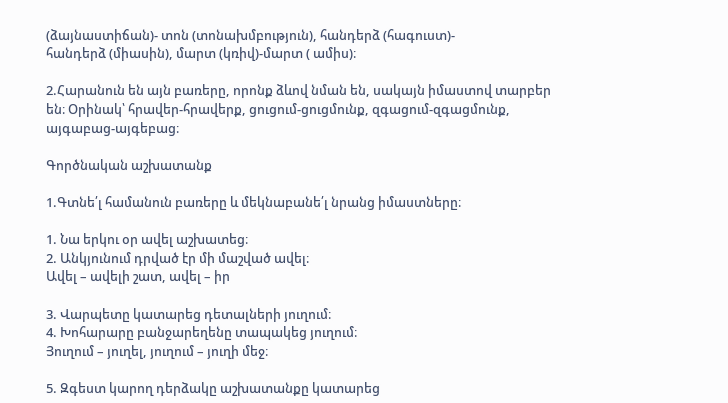(ձայնաստիճան)- տոն (տոնախմբություն), հանդերձ (հագուստ)-
հանդերձ (միասին), մարտ (կռիվ)-մարտ ( ամիս)։

2.Հարանուն են այն բառերը, որոնք ձևով նման են, սակայն իմաստով տարբեր
են։ Օրինակ՝ հրավեր-հրավերք, ցուցում-ցուցմունք, զգացում-զգացմունք,
այգաբաց-այգեբաց։

Գործնական աշխատանք

1.Գտնե՛լ համանուն բառերը և մեկնաբանե՛լ նրանց իմաստները։

1. Նա երկու օր ավել աշխատեց։
2. Անկյունում դրված էր մի մաշված ավել։
Ավել – ավելի շատ, ավել – իր

3. Վարպետը կատարեց դետալների յուղում։
4. Խոհարարը բանջարեղենը տապակեց յուղում։
Յուղում – յուղել, յուղում – յուղի մեջ։

5. Զգեստ կարող դերձակը աշխատանքը կատարեց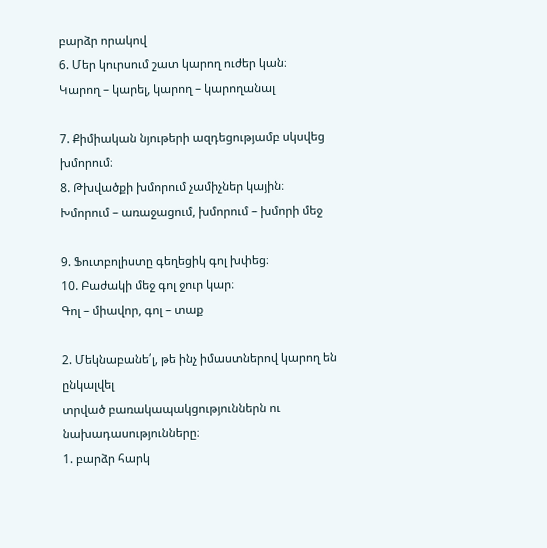բարձր որակով
6. Մեր կուրսում շատ կարող ուժեր կան։
Կարող – կարել, կարող – կարողանալ

7. Քիմիական նյութերի ազդեցությամբ սկսվեց խմորում։
8. Թխվածքի խմորում չամիչներ կային։
Խմորում – առաջացում, խմորում – խմորի մեջ

9. Ֆուտբոլիստը գեղեցիկ գոլ խփեց։
10. Բաժակի մեջ գոլ ջուր կար։
Գոլ – միավոր, գոլ – տաք

2. Մեկնաբանե՛լ, թե ինչ իմաստներով կարող են ընկալվել
տրված բառակապակցություններն ու նախադասությունները։
1. բարձր հարկ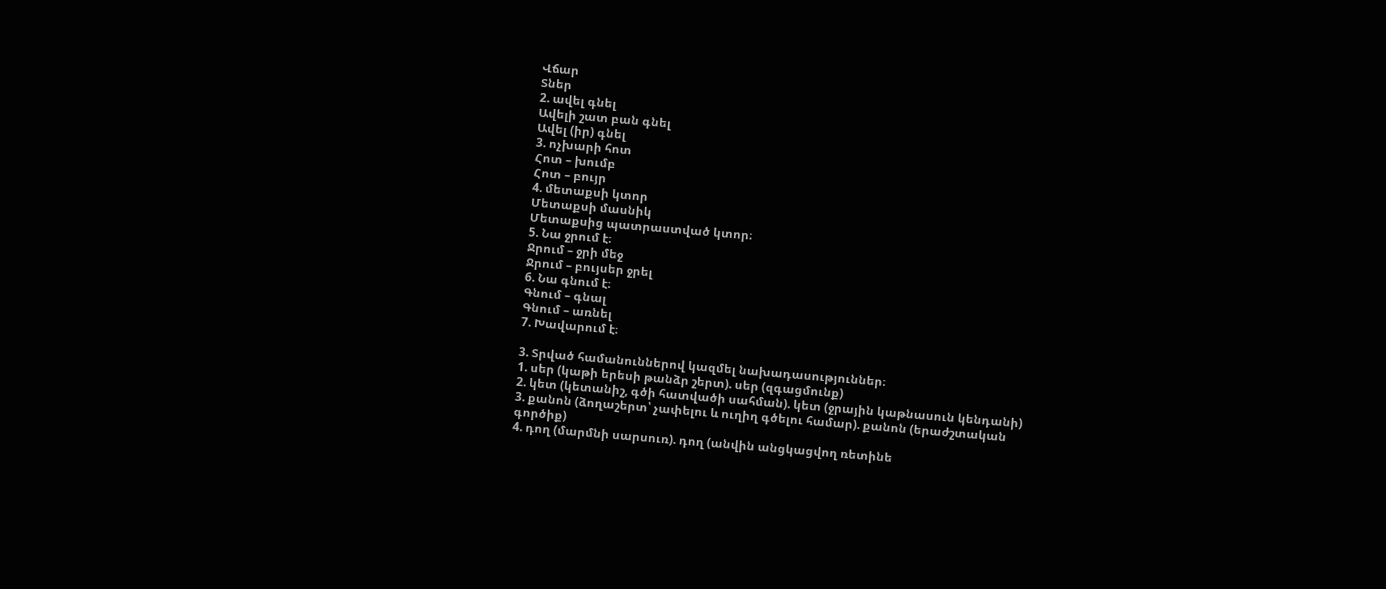Վճար
Տներ
2. ավել գնել
Ավելի շատ բան գնել
Ավել (իր) գնել
3. ոչխարի հոտ
Հոտ – խումբ
Հոտ – բույր
4. մետաքսի կտոր
Մետաքսի մասնիկ
Մետաքսից պատրաստված կտոր։
5. Նա ջրում է։
Ջրում – ջրի մեջ
Ջրում – բույսեր ջրել
6. Նա գնում է։
Գնում – գնալ
Գնում – առնել
7. Խավարում է։

3. Տրված համանուններով կազմել նախադասություններ։
1. սեր (կաթի երեսի թանձր շերտ). սեր (զգացմունք)
2. կետ (կետանիշ, գծի հատվածի սահման). կետ (ջրային կաթնասուն կենդանի)
3. քանոն (ձողաշերտ՝ չափելու և ուղիղ գծելու համար). քանոն (երաժշտական
գործիք)
4. դող (մարմնի սարսուռ). դող (անվին անցկացվող ռետինե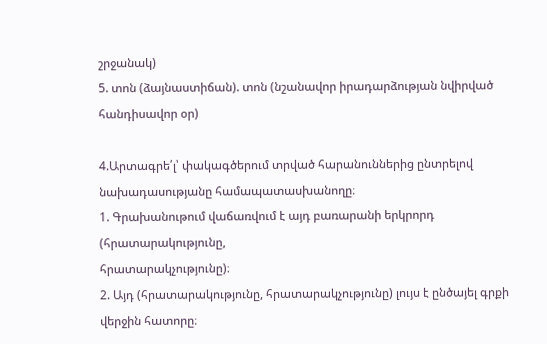շրջանակ)
5. տոն (ձայնաստիճան). տոն (նշանավոր իրադարձության նվիրված
հանդիսավոր օր)

4.Արտագրե՛լ՝ փակագծերում տրված հարանուններից ընտրելով
նախադասությանը համապատասխանողը։
1. Գրախանութում վաճառվում է այդ բառարանի երկրորդ (հրատարակությունը,
հրատարակչությունը)։
2. Այդ (հրատարակությունը, հրատարակչությունը) լույս է ընծայել գրքի
վերջին հատորը։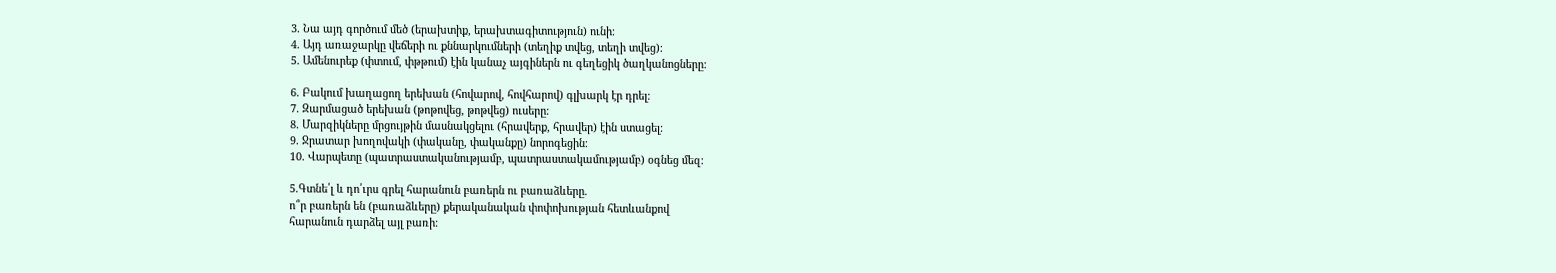3. Նա այդ գործում մեծ (երախտիք, երախտագիտություն) ունի։
4. Այդ առաջարկը վեճերի ու քննարկումների (տեղիք տվեց, տեղի տվեց)։
5. Ամենուրեք (փտում, փթթում) էին կանաչ այգիներն ու գեղեցիկ ծաղկանոցները։

6. Բակում խաղացող երեխան (հովարով, հովհարով) գլխարկ էր դրել։
7. Զարմացած երեխան (թոթովեց, թոթվեց) ուսերը։
8. Մարզիկները մրցույթին մասնակցելու (հրավերք, հրավեր) էին ստացել։
9. Ջրատար խողովակի (փականը, փականքը) նորոգեցին։
10. Վարպետը (պատրաստականությամբ, պատրաստակամությամբ) օգնեց մեզ։

5.Գտնե՛լ և դո՛ւրս գրել հարանուն բառերն ու բառաձևերը.
ո՞ր բառերն են (բառաձևերը) քերականական փոփոխության հետևանքով
հարանուն դարձել այլ բառի։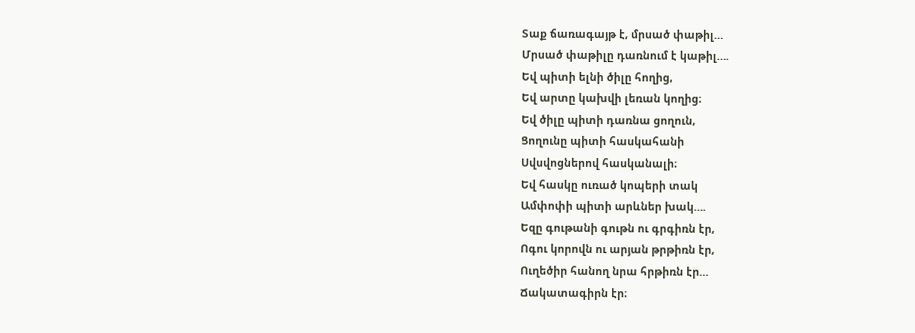Տաք ճառագայթ է, մրսած փաթիլ…
Մրսած փաթիլը դառնում է կաթիլ….
Եվ պիտի ելնի ծիլը հողից,
Եվ արտը կախվի լեռան կողից։
Եվ ծիլը պիտի դառնա ցողուն,
Ցողունը պիտի հասկահանի
Սվսվոցներով հասկանալի։
Եվ հասկը ուռած կոպերի տակ
Ամփոփի պիտի արևներ խակ….
Եզը գութանի գութն ու գրգիռն էր,
Ոգու կորովն ու արյան թրթիռն էր,
Ուղեծիր հանող նրա հրթիռն էր…
Ճակատագիրն էր։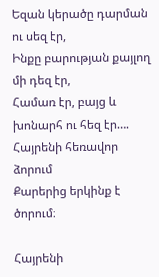Եզան կերածը դարման ու սեզ էր,
Ինքը բարության քայլող մի դեզ էր,
Համառ էր, բայց և խոնարհ ու հեզ էր….
Հայրենի հեռավոր ձորում
Քարերից երկինք է ծորում։

Հայրենի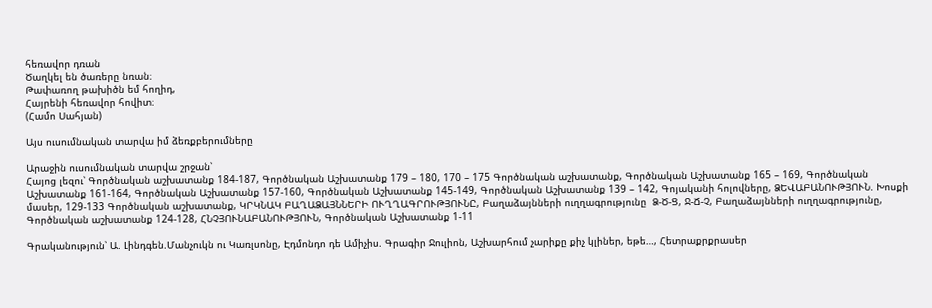հեռավոր դռան
Ծաղկել են ծառերը նռան։
Թափառող թախիծն եմ հողիդ,
Հայրենի հեռավոր հովիտ։
(Համո Սահյան)

Այս ուսումնական տարվա իմ ձեռքբերումները

Արաջին ուսումնական տարվա շրջան՝
Հայոց լեզու՝ Գործնական աշխատանք 184-187, Գործնական Աշխատանք 179 – 180, 170 – 175 Գործնական աշխատանք, Գործնական Աշխատանք 165 – 169, Գործնական Աշխատանք 161-164, Գործնական Աշխատանք 157-160, Գործնական Աշխատանք 145-149, Գործնական Աշխատանք 139 – 142, Գոյականի հոլովները, ՁԵՎԱԲԱՆՈՒԹՅՈՒՆ. Խոսքի մասեր, 129-133 Գործնական աշխատանք, ԿՐԿՆԱԿ ԲԱՂԱՁԱՅՆՆԵՐԻ ՈՒՂՂԱԳՐՈՒԹՅՈՒՆԸ, Բաղաձայնների ուղղագրությունը  Ձ-Ծ-Ց, Ջ-Ճ-Չ, Բաղաձայնների ուղղագրությունը, Գործնական աշխատանք 124-128, ՀՆՉՅՈՒՆԱԲԱՆՈՒԹՅՈՒՆ, Գործնական Աշխատանք 1-11

Գրականություն՝ Ա. Լինդգեն.Մանչուկն ու Կառլսոնը, Էդմոնդո դե Ամիչիս. Գրագիր Ջուլիոն, Աշխարհում չարիքը քիչ կլիներ, եթե…, Հետրաքրքրասեր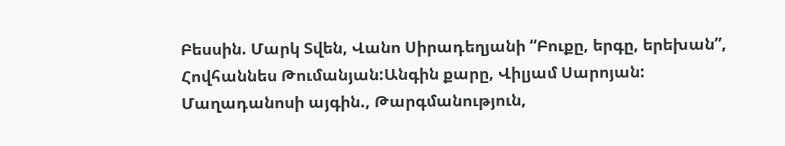Բեսսին. Մարկ Տվեն, Վանո Սիրադեղյանի “Բուքը, երգը, երեխան”, Հովհաննես Թումանյան:Անգին քարը, Վիլյամ Սարոյան: Մաղադանոսի այգին., Թարգմանություն,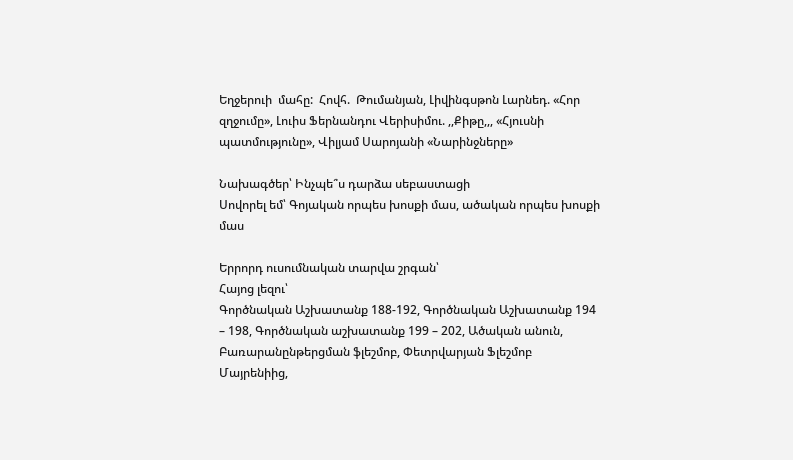Եղջերուի  մահը:  Հովհ.  Թումանյան, Լիվինգսթոն Լարնեդ. «Հոր զղջումը», Լուիս Ֆերնանդու Վերիսիմու. ,,Քիթը,,, «Հյուսնի պատմությունը», Վիլյամ Սարոյանի «Նարինջները»

Նախագծեր՝ Ինչպե՞ս դարձա սեբաստացի
Սովորել եմ՝ Գոյական որպես խոսքի մաս, ածական որպես խոսքի մաս

Երրորդ ուսումնական տարվա շրգան՝
Հայոց լեզու՝
Գործնական Աշխատանք 188-192, Գործնական Աշխատանք 194 – 198, Գործնական աշխատանք 199 – 202, Ածական անուն, Բառարանընթերցման ֆլեշմոբ, Փետրվարյան Ֆլեշմոբ Մայրենիից,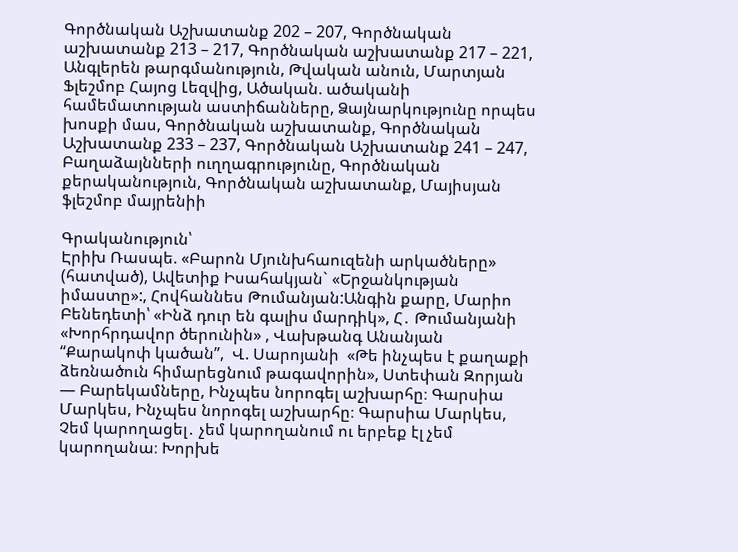Գործնական Աշխատանք 202 – 207, Գործնական աշխատանք 213 – 217, Գործնական աշխատանք 217 – 221, Անգլերեն թարգմանություն, Թվական անուն, Մարտյան Ֆլեշմոբ Հայոց Լեզվից, Ածական. ածականի համեմատության աստիճանները, Ձայնարկությունը որպես խոսքի մաս, Գործնական աշխատանք, Գործնական Աշխատանք 233 – 237, Գործնական Աշխատանք 241 – 247, Բաղաձայնների ուղղագրությունը, Գործնական քերականություն, Գործնական աշխատանք, Մայիսյան ֆլեշմոբ մայրենիի

Գրականություն՝
Էրիխ Ռասպե. «Բարոն Մյունխհաուզենի արկածները» (հատված), Ավետիք Իսահակյան` «Երջանկության իմաստը»:, Հովհաննես Թումանյան:Անգին քարը, Մարիո Բենեդետի՝ «Ինձ դուր են գալիս մարդիկ», Հ․ Թումանյանի «Խորհրդավոր ծերունին» , Վախթանգ Անանյան  “Քարակոփ կածան”,  Վ. Սարոյանի  «Թե ինչպես է քաղաքի ձեռնածուն հիմարեցնում թագավորին», Ստեփան Զորյան — Բարեկամները, Ինչպես նորոգել աշխարհը։ Գարսիա Մարկես, Ինչպես նորոգել աշխարհը։ Գարսիա Մարկես, Չեմ կարողացել․ չեմ կարողանում ու երբեք էլ չեմ կարողանա։ Խորխե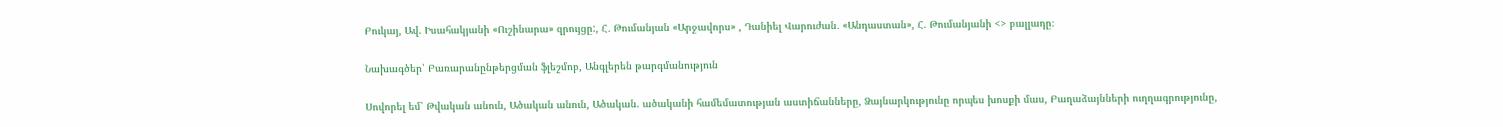Բուկայ, Ավ. Իսահակյանի «Ուշինարա» զրույցը:, Հ․ Թումանյան «Արջավորս» , Դանիել Վարուժան․ «Անդաստան», Հ. Թումանյանի <> բալլադը։

Նախագծեր՝ Բառարանընթերցման ֆլեշմոբ, Անգլերեն թարգմանություն

Սովորել եմ՝ Թվական անուն, Ածական անուն, Ածական. ածականի համեմատության աստիճանները, Ձայնարկությունը որպես խոսքի մաս, Բաղաձայնների ուղղագրությունը,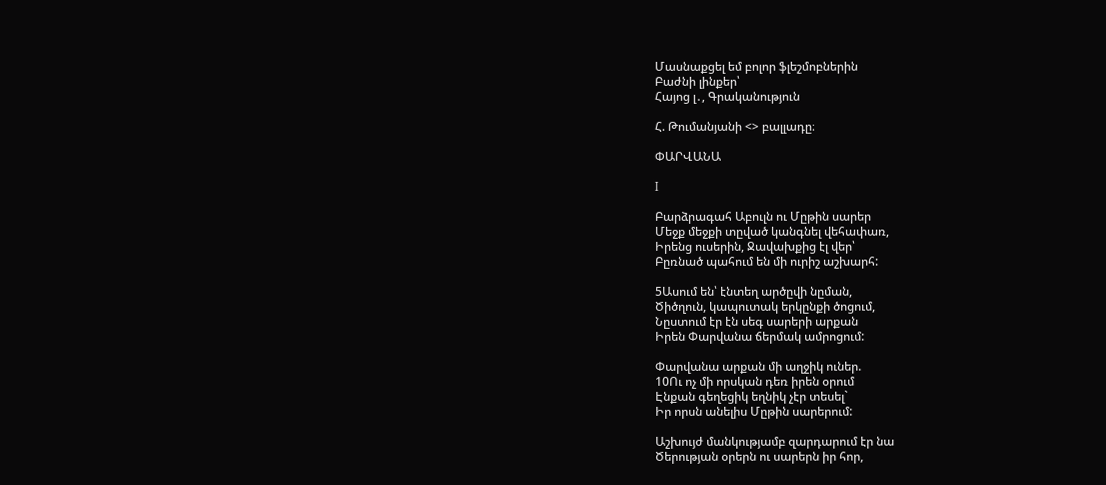Մասնաքցել եմ բոլոր ֆլեշմոբներին
Բաժնի լինքեր՝
Հայոց լ․, Գրականություն

Հ. Թումանյանի <> բալլադը։

ՓԱՐՎԱՆԱ

I

Բարձրագահ Աբուլն ու Մըթին սարեր
Մեջք մեջքի տըված կանգնել վեհափառ,
Իրենց ուսերին, Ջավախքից էլ վեր՝
Բըռնած պահում են մի ուրիշ աշխարհ:

5Ասում են՝ էնտեղ արծըվի նըման,
Ծիծղուն, կապուտակ երկընքի ծոցում,
Նըստում էր էն սեգ սարերի արքան
Իրեն Փարվանա ճերմակ ամրոցում:

Փարվանա արքան մի աղջիկ ուներ.
10Ու ոչ մի որսկան դեռ իրեն օրում
Էնքան գեղեցիկ եղնիկ չէր տեսել`
Իր որսն անելիս Մըթին սարերում:

Աշխույժ մանկությամբ զարդարում էր նա
Ծերության օրերն ու սարերն իր հոր,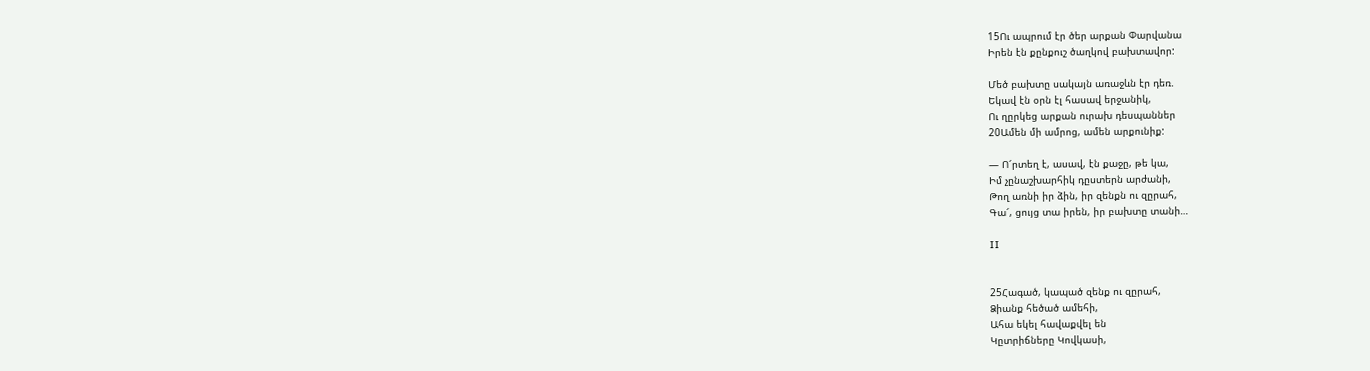15Ու ապրում էր ծեր արքան Փարվանա
Իրեն էն քընքուշ ծաղկով բախտավոր:

Մեծ բախտը սակայն առաջևն էր դեռ.
Եկավ էն օրն էլ հասավ երջանիկ,
Ու ղըրկեց արքան ուրախ դեսպաններ
20Ամեն մի ամրոց, ամեն արքունիք:

— Ո՜րտեղ է, ասավ, էն քաջը, թե կա,
Իմ չընաշխարհիկ դըստերն արժանի,
Թող առնի իր ձին, իր զենքն ու զըրահ,
Գա՜, ցույց տա իրեն, իր բախտը տանի…

II


25Հագած, կապած զենք ու զըրահ,
Ձիանք հեծած ամեհի,
Ահա եկել հավաքվել են
Կըտրիճները Կովկասի,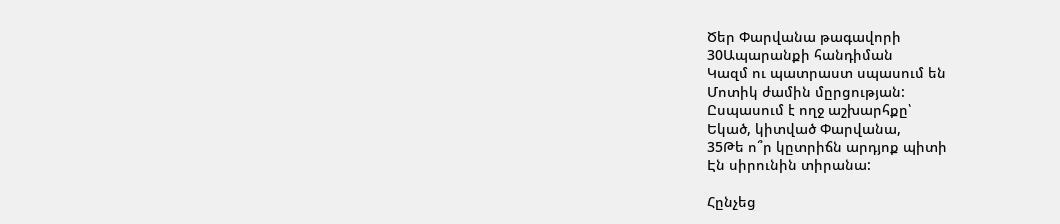Ծեր Փարվանա թագավորի
30Ապարանքի հանդիման
Կազմ ու պատրաստ սպասում են
Մոտիկ ժամին մըրցության:
Ըսպասում է ողջ աշխարհքը՝
Եկած, կիտված Փարվանա,
35Թե ո՞ր կըտրիճն արդյոք պիտի
Էն սիրունին տիրանա:

Հընչեց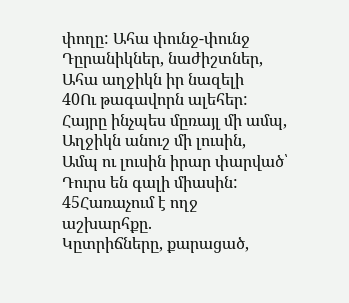փողը: Ահա փունջ-փունջ
Դըրանիկներ, նաժիշտներ,
Ահա աղջիկն իր նազելի
40Ու թագավորն ալեհեր:
Հայրը ինչպես մըռայլ մի ամպ,
Աղջիկն անուշ մի լուսին,
Ամպ ու լուսին իրար փարված՝
Դուրս են գալի միասին:
45Հառաչում է ողջ աշխարհքը.
Կըտրիճները, քարացած,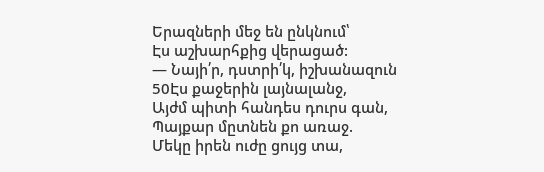Երազների մեջ են ընկնում՝
Էս աշխարհքից վերացած:
— Նայի՛ր, դստրի՛կ, իշխանազուն
50Էս քաջերին լայնալանջ,
Այժմ պիտի հանդես դուրս գան,
Պայքար մըտնեն քո առաջ.
Մեկը իրեն ուժը ցույց տա,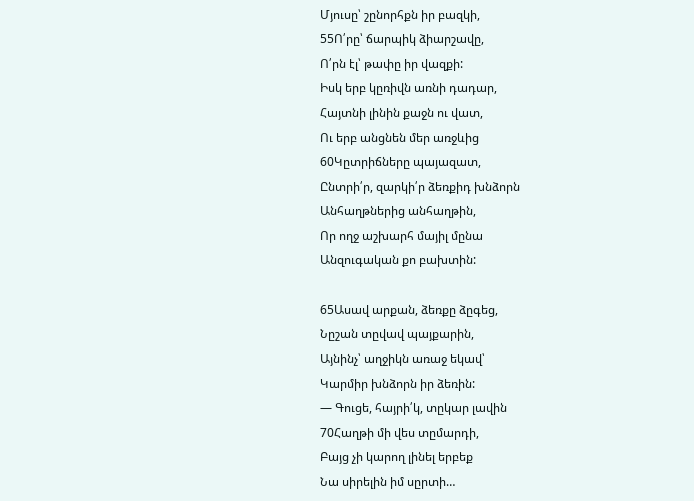Մյուսը՝ շընորհքն իր բազկի,
55Ո՛րը՝ ճարպիկ ձիարշավը,
Ո՛րն էլ՝ թափը իր վազքի:
Իսկ երբ կըռիվն առնի դադար,
Հայտնի լինին քաջն ու վատ,
Ու երբ անցնեն մեր առջևից
60Կըտրիճները պայազատ,
Ընտրի՛ր, զարկի՛ր ձեռքիդ խնձորն
Անհաղթներից անհաղթին,
Որ ողջ աշխարհ մայիլ մընա
Անզուգական քո բախտին:

65Ասավ արքան, ձեռքը ձըգեց,
Նըշան տըվավ պայքարին,
Այնինչ՝ աղջիկն առաջ եկավ՝
Կարմիր խնձորն իր ձեռին:
— Գուցե, հայրի՛կ, տըկար լավին
70Հաղթի մի վես տըմարդի,
Բայց չի կարող լինել երբեք
Նա սիրելին իմ սըրտի…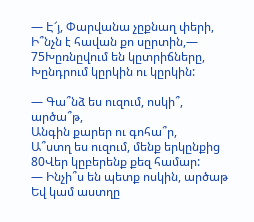— Է՜յ, Փարվանա չըքնաղ փերի,
Ի՞նչն է հավան քո սըրտին,—
75Խըռնըվում են կըտրիճները,
Խընդրում կըրկին ու կըրկին:

— Գա՞նձ ես ուզում, ոսկի՞, արծա՞թ,
Անգին քարեր ու գոհա՞ր,
Ա՞ստղ ես ուզում, մենք երկընքից
80Վեր կըբերենք քեզ համար:
— Ինչի՞ս են պետք ոսկին, արծաթ
Եվ կամ աստղը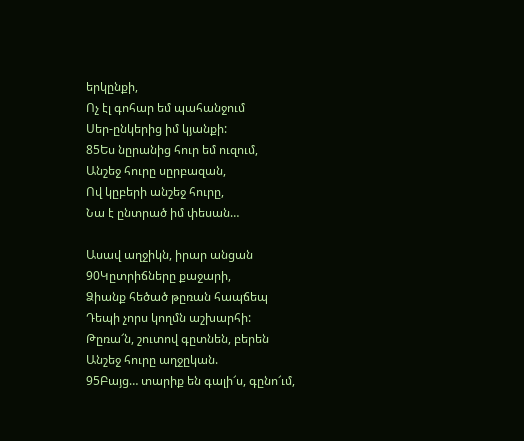երկընքի,
Ոչ էլ գոհար եմ պահանջում
Սեր-ընկերից իմ կյանքի:
85Ես նըրանից հուր եմ ուզում,
Անշեջ հուրը սըրբազան,
Ով կըբերի անշեջ հուրը,
Նա է ընտրած իմ փեսան…

Ասավ աղջիկն, իրար անցան
90Կըտրիճները քաջարի,
Ձիանք հեծած թըռան հապճեպ
Դեպի չորս կողմն աշխարհի:
Թըռա՜ն, շուտով գըտնեն, բերեն
Անշեջ հուրը աղջըկան.
95Բայց… տարիք են գալի՜ս, գընո՜ւմ,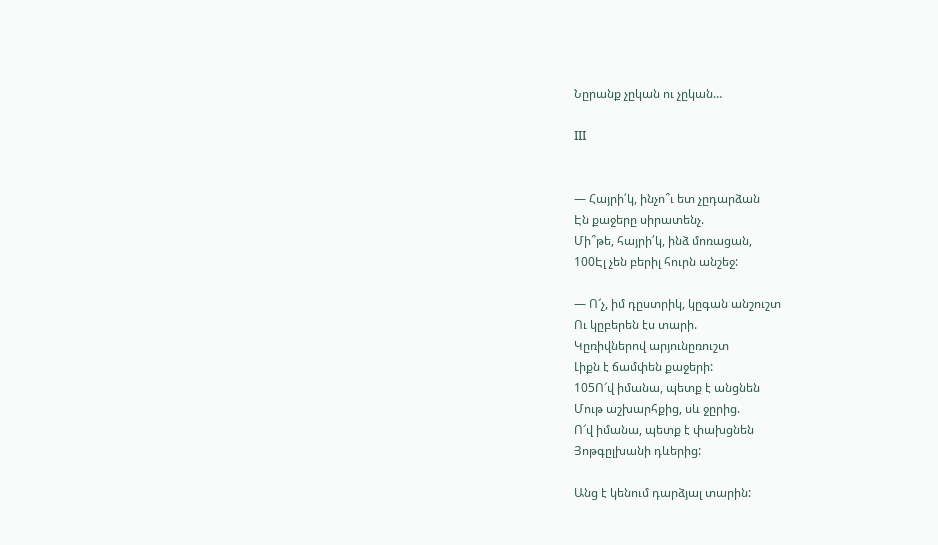Նըրանք չըկան ու չըկան…

III


— Հայրի՛կ, ինչո՞ւ ետ չըդարձան
Էն քաջերը սիրատենչ.
Մի՞թե, հայրի՛կ, ինձ մոռացան,
100Էլ չեն բերիլ հուրն անշեջ:

— Ո՜չ, իմ դըստրիկ, կըգան անշուշտ
Ու կըբերեն էս տարի.
Կըռիվներով արյունըռուշտ
Լիքն է ճամփեն քաջերի:
105Ո՜վ իմանա, պետք է անցնեն
Մութ աշխարհքից, սև ջըրից.
Ո՜վ իմանա, պետք է փախցնեն
Յոթգըլխանի դևերից:

Անց է կենում դարձյալ տարին: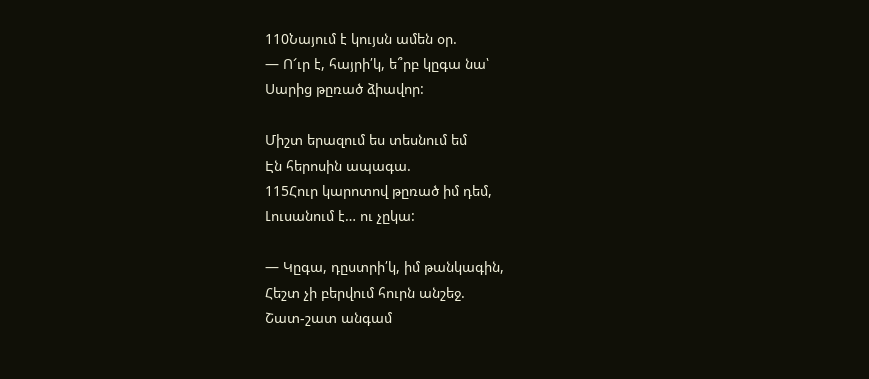110Նայում է կույսն ամեն օր.
— Ո՜ւր է, հայրի՛կ, ե՞րբ կըգա նա՝
Սարից թըռած ձիավոր:

Միշտ երազում ես տեսնում եմ
Էն հերոսին ապագա.
115Հուր կարոտով թըռած իմ դեմ,
Լուսանում է… ու չըկա:

— Կըգա, դըստրի՛կ, իմ թանկագին,
Հեշտ չի բերվում հուրն անշեջ.
Շատ-շատ անգամ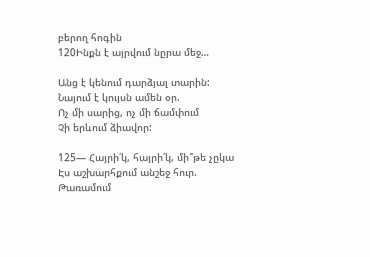բերող հոգին
120Ինքն է այրվում նըրա մեջ…

Անց է կենում դարձյալ տարին:
Նայում է կույսն ամեն օր.
Ոչ մի սարից, ոչ մի ճամփում
Չի երևում ձիավոր:

125— Հայրի՛կ, հայրի՛կ, մի՞թե չըկա
Էս աշխարհքում անշեջ հուր.
Թառամում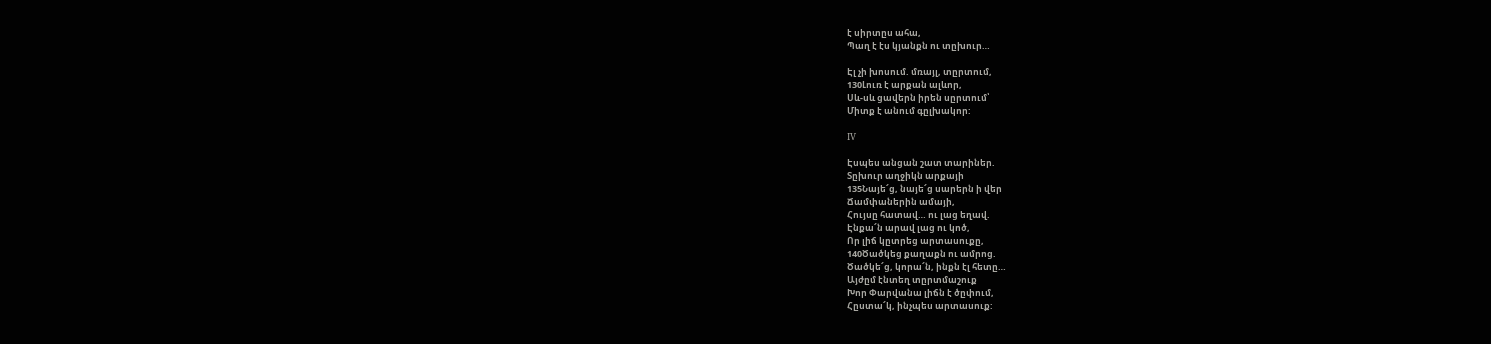է սիրտըս ահա,
Պաղ է էս կյանքն ու տըխուր…

Էլ չի խոսում. մռայլ, տըրտում,
130Լուռ է արքան ալևոր,
Սև-սև ցավերն իրեն սըրտում՝
Միտք է անում գըլխակոր:

IV

Էսպես անցան շատ տարիներ.
Տըխուր աղջիկն արքայի
135Նայե՜ց, նայե՜ց սարերն ի վեր
Ճամփաներին ամայի,
Հույսը հատավ… ու լաց եղավ.
Էնքա՜ն արավ լաց ու կոծ,
Որ լիճ կըտրեց արտասուքը,
140Ծածկեց քաղաքն ու ամրոց.
Ծածկե՜ց, կորա՜ն, ինքն էլ հետը…
Այժըմ էնտեղ տըրտմաշուք
Խոր Փարվանա լիճն է ծըփում,
Հըստա՜կ, ինչպես արտասուք: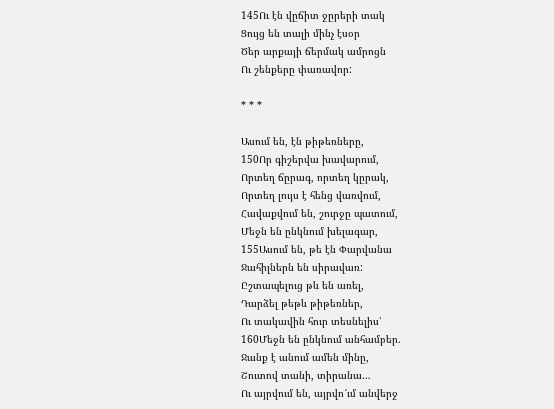145Ու էն վըճիտ ջըրերի տակ
Ցույց են տալի մինչ էսօր
Ծեր արքայի ճերմակ ամրոցն
Ու շենքերը փառավոր:

* * *

Ասում են, էն թիթեռները,
150Որ գիշերվա խավարում,
Որտեղ ճըրագ, որտեղ կըրակ,
Որտեղ լույս է հենց վառվում,
Հավաքվում են, շուրջը պատում,
Մեջն են ընկնում խելագար,
155Ասում են, թե էն Փարվանա
Ջահիլներն են սիրավառ:
Ըշտապելուց թև են առել,
Դարձել թեթև թիթեռներ,
Ու տակավին հուր տեսնելիս՝
160Մեջն են ընկնում անհամբեր.
Ջանք է անում ամեն մինը,
Շուտով տանի, տիրանա…
Ու այրվում են, այրվո՜ւմ անվերջ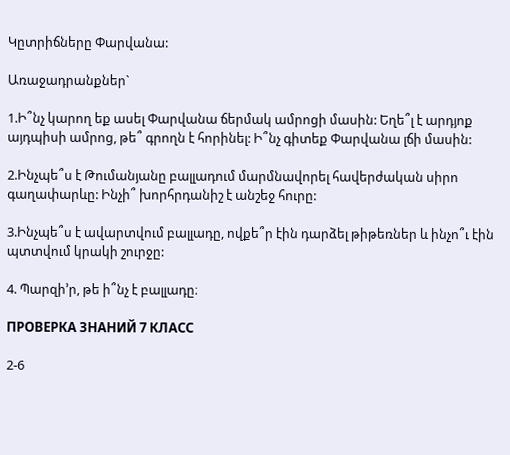Կըտրիճները Փարվանա:

Առաջադրանքներ`

1.Ի՞նչ կարող եք ասել Փարվանա ճերմակ ամրոցի մասին: Եղե՞լ է արդյոք այդպիսի ամրոց, թե՞ գրողն է հորինել: Ի՞նչ գիտեք Փարվանա լճի մասին:

2.Ինչպե՞ս է Թումանյանը բալլադում մարմնավորել հավերժական սիրո գաղափարևը: Ինչի՞ խորհրդանիշ է անշեջ հուրը:

3.Ինչպե՞ս է ավարտվում բալլադը, ովքե՞ր էին դարձել թիթեռներ և ինչո՞ւ էին պտտվում կրակի շուրջը:

4. Պարզի’ր, թե ի՞նչ է բալլադը։

ПРОВЕРКА ЗНАНИЙ 7 КЛАСС

2-6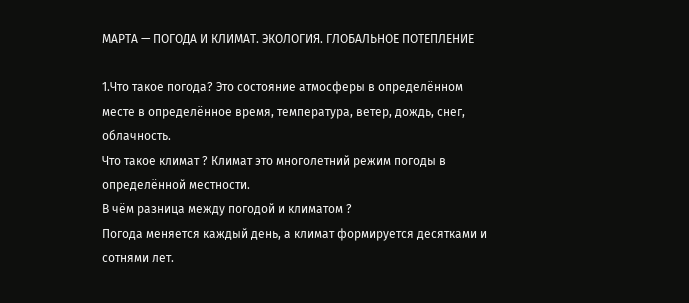МАРТА — ПОГОДА И КЛИМАТ. ЭКОЛОГИЯ. ГЛОБАЛЬНОЕ ПОТЕПЛЕНИЕ

1.Что такое погода? Это состояние атмосферы в определённом месте в определённое время, температура, ветер, дождь, снег, облачность.
Что такое климат ? Климат это многолетний режим погоды в определённой местности.
В чём разница между погодой и климатом ?
Погода меняется каждый день, а климат формируется десятками и сотнями лет.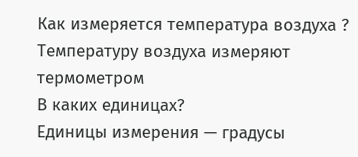Как измеряется температура воздуха ?
Температуру воздуха измеряют термометром
В каких единицах?
Единицы измерения — градусы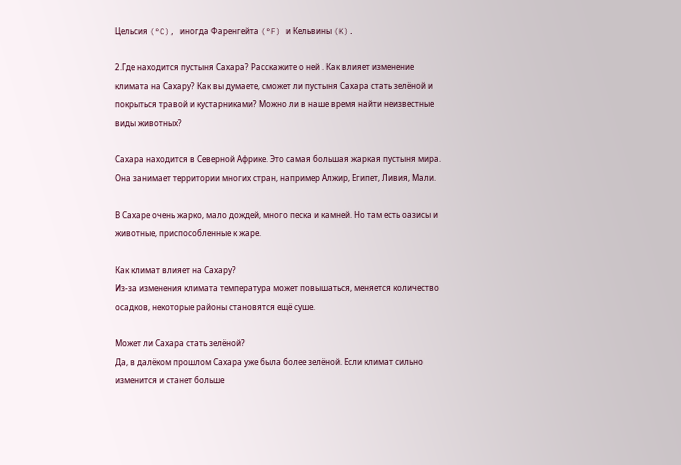Цельсия (°C), иногда Фаренгейта (°F) и Кельвины (K).

2.Где находится пустыня Сахара? Расскажите о ней . Как влияет изменение климата на Сахару? Как вы думаете, сможет ли пустыня Сахара стать зелёной и покрыться травой и кустарниками? Можно ли в наше время найти неизвестные виды животных?

Сахара находится в Северной Африке. Это самая большая жаркая пустыня мира. Она занимает территории многих стран, например Алжир, Египет, Ливия, Мали.

В Сахаре очень жарко, мало дождей, много песка и камней. Но там есть оазисы и животные, приспособленные к жаре.

Как климат влияет на Сахару?
Из-за изменения климата температура может повышаться, меняется количество осадков, некоторые районы становятся ещё суше.

Может ли Сахара стать зелёной?
Да, в далёком прошлом Сахара уже была более зелёной. Если климат сильно изменится и станет больше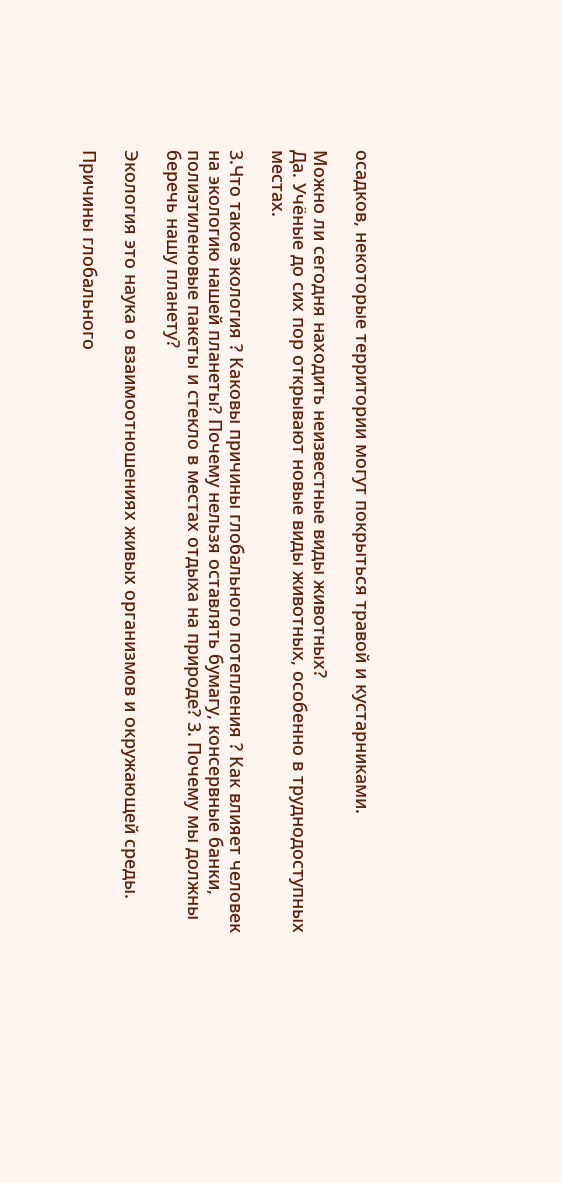осадков, некоторые территории могут покрыться травой и кустарниками.

Можно ли сегодня находить неизвестные виды животных?
Да. Учёные до сих пор открывают новые виды животных, особенно в труднодоступных местах.

3.Что такое экология ? Каковы причины глобального потепления ? Как влияет человек на экологию нашей планеты? Почему нельзя оставлять бумагу, консервные банки, полиэтиленовые пакеты и стекло в местах отдыха на природе? 3. Почему мы должны беречь нашу планету?

Экология это наука о взаимоотношениях живых организмов и окружающей среды.

Причины глобального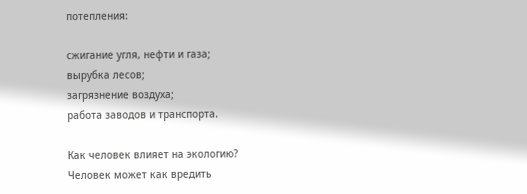потепления:

сжигание угля, нефти и газа;
вырубка лесов;
загрязнение воздуха;
работа заводов и транспорта.

Как человек влияет на экологию?
Человек может как вредить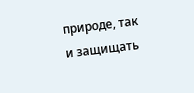природе, так и защищать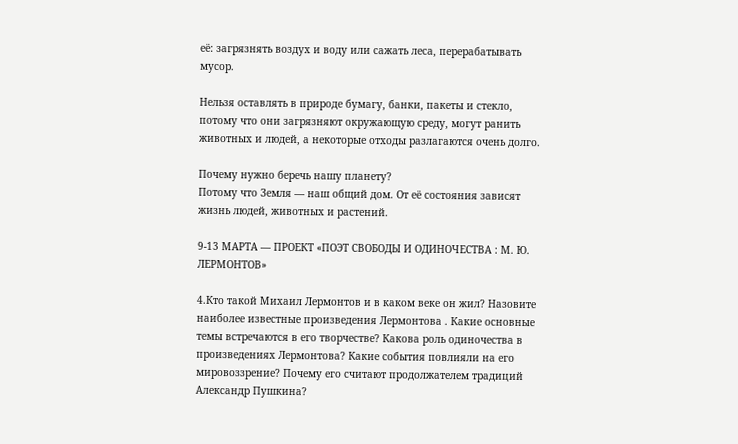её: загрязнять воздух и воду или сажать леса, перерабатывать мусор.

Нельзя оставлять в природе бумагу, банки, пакеты и стекло, потому что они загрязняют окружающую среду, могут ранить животных и людей, а некоторые отходы разлагаются очень долго.

Почему нужно беречь нашу планету?
Потому что Земля — наш общий дом. От её состояния зависят жизнь людей, животных и растений.

9-13 МАРТА — ПРОЕКТ «ПОЭТ СВОБОДЫ И ОДИНОЧЕСТВА : М. Ю. ЛЕРМОНТОВ»

4.Кто такой Михаил Лермонтов и в каком веке он жил? Назовите наиболее известные произведения Лермонтова . Какие основные темы встречаются в его творчестве? Какова роль одиночества в произведениях Лермонтова? Какие события повлияли на его мировоззрение? Почему его считают продолжателем традиций Александр Пушкина?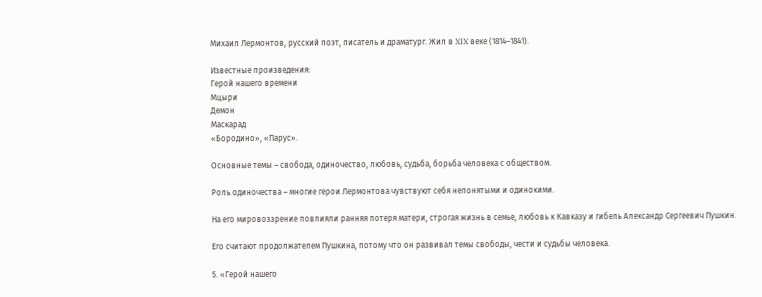Михаил Лермонтов, русский поэт, писатель и драматург. Жил в XIX веке (1814–1841).

Известные произведения:
Герой нашего времени
Мцыри
Демон
Маскарад
«Бородино», «Парус».

Основные темы – свобода, одиночество, любовь, судьба, борьба человека с обществом.

Роль одиночества – многие герои Лермонтова чувствуют себя непонятыми и одинокими.

На его мировоззрение повлияли ранняя потеря матери, строгая жизнь в семье, любовь к Кавказу и гибель Александр Сергеевич Пушкин.

Его считают продолжателем Пушкина, потому что он развивал темы свободы, чести и судьбы человека.

5. «Герой нашего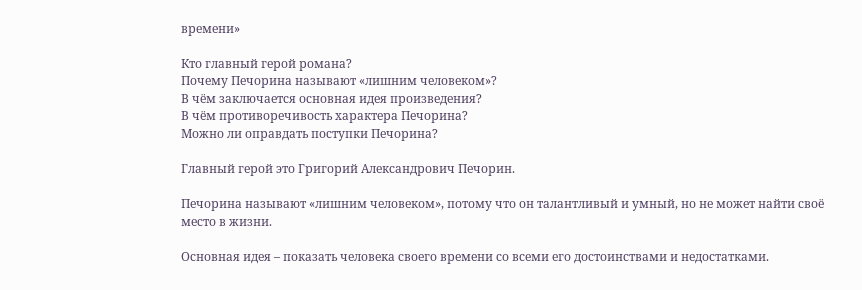времени»

Кто главный герой романа?
Почему Печорина называют «лишним человеком»?
В чём заключается основная идея произведения?
В чём противоречивость характера Печорина?
Можно ли оправдать поступки Печорина?

Главный герой это Григорий Александрович Печорин.

Печорина называют «лишним человеком», потому что он талантливый и умный, но не может найти своё место в жизни.

Основная идея – показать человека своего времени со всеми его достоинствами и недостатками.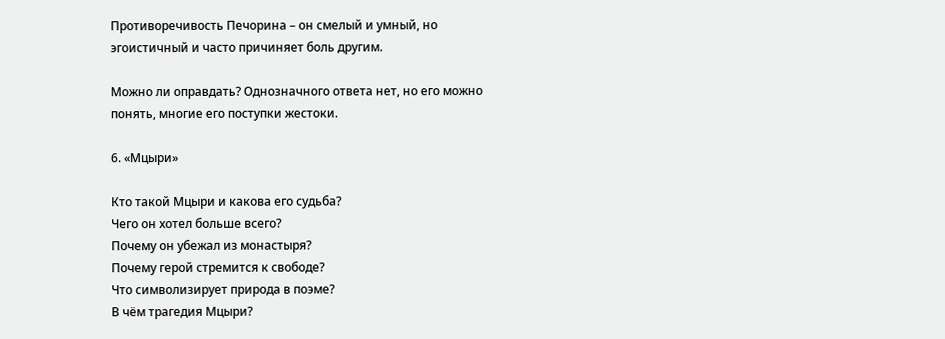Противоречивость Печорина – он смелый и умный, но эгоистичный и часто причиняет боль другим.

Можно ли оправдать? Однозначного ответа нет, но его можно понять, многие его поступки жестоки.

6. «Мцыри»

Кто такой Мцыри и какова его судьба?
Чего он хотел больше всего?
Почему он убежал из монастыря?
Почему герой стремится к свободе?
Что символизирует природа в поэме?
В чём трагедия Мцыри?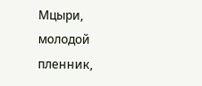Мцыри, молодой пленник,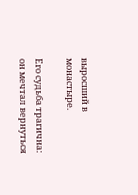выросший в монастыре.

Его судьба трагична: он мечтал вернуться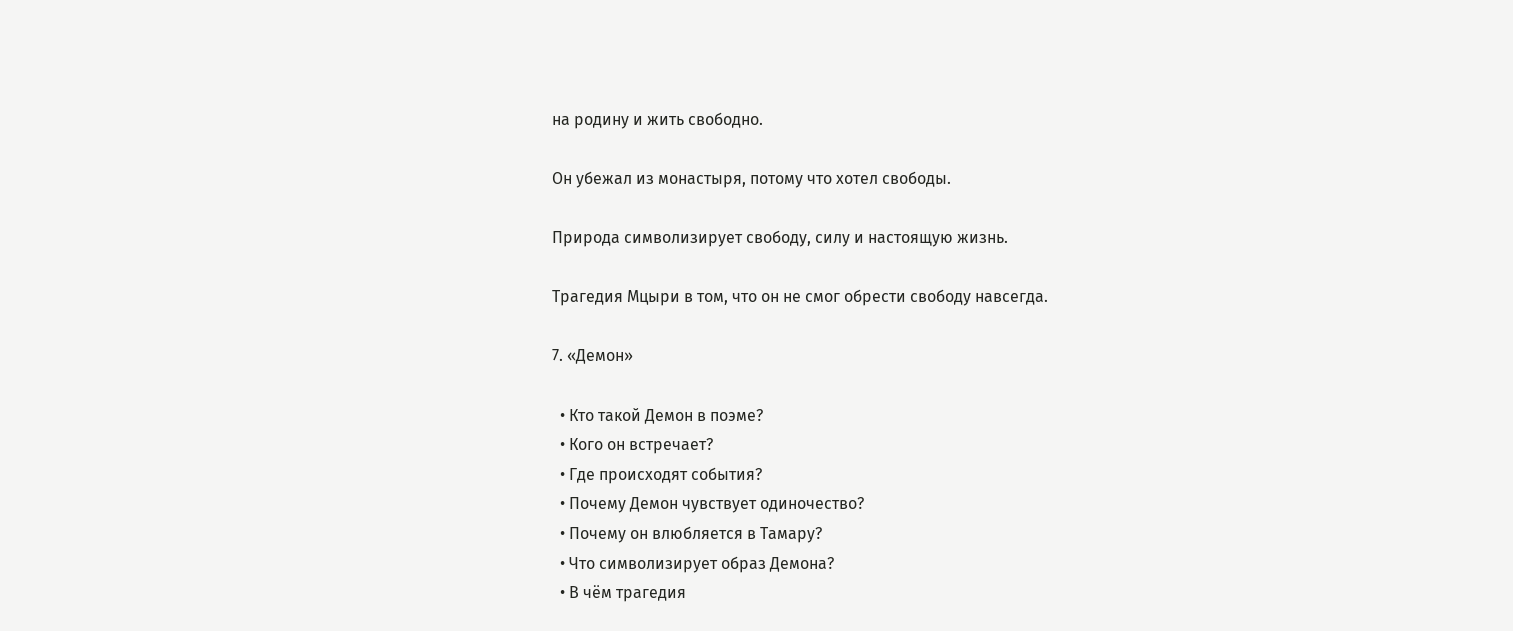на родину и жить свободно.

Он убежал из монастыря, потому что хотел свободы.

Природа символизирует свободу, силу и настоящую жизнь.

Трагедия Мцыри в том, что он не смог обрести свободу навсегда.

7. «Демон»

  • Кто такой Демон в поэме?
  • Кого он встречает?
  • Где происходят события?
  • Почему Демон чувствует одиночество?
  • Почему он влюбляется в Тамару?
  • Что символизирует образ Демона?
  • В чём трагедия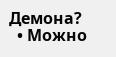Демона?
  • Можно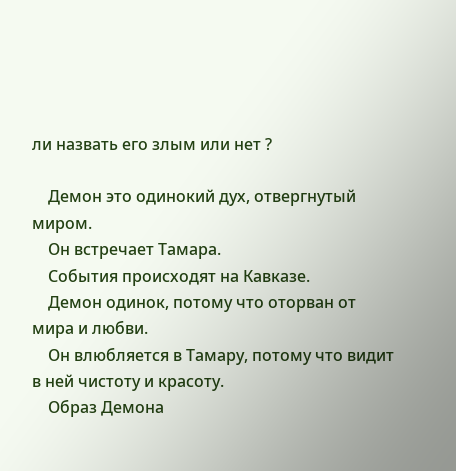ли назвать его злым или нет ?

    Демон это одинокий дух, отвергнутый миром.
    Он встречает Тамара.
    События происходят на Кавказе.
    Демон одинок, потому что оторван от мира и любви.
    Он влюбляется в Тамару, потому что видит в ней чистоту и красоту.
    Образ Демона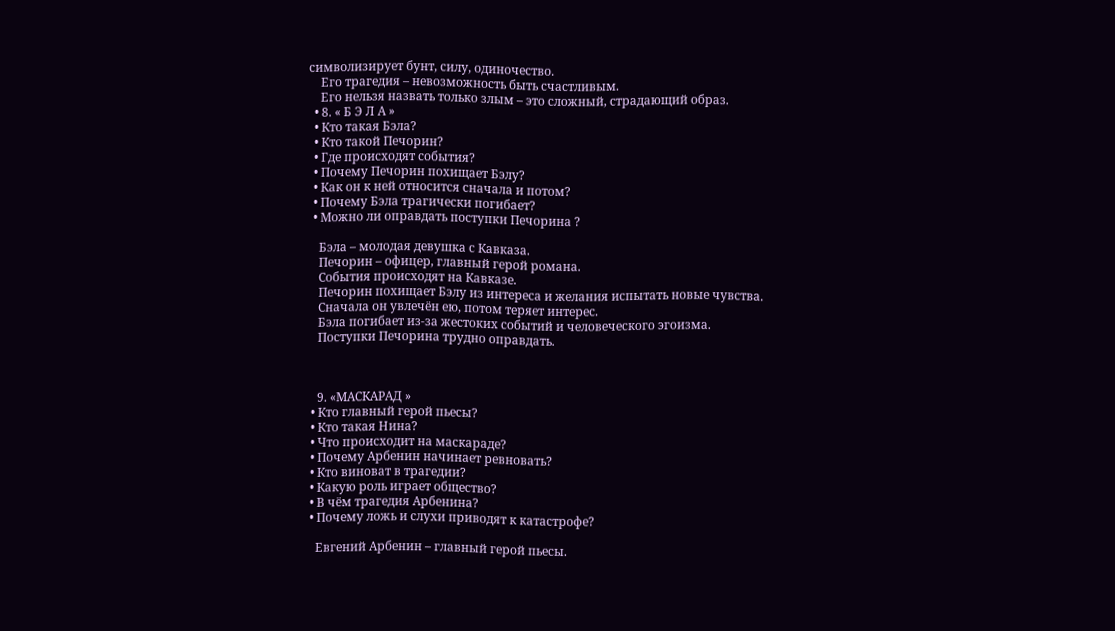символизирует бунт, силу, одиночество.
    Его трагедия – невозможность быть счастливым.
    Его нельзя назвать только злым – это сложный, страдающий образ.
  • 8. « Б Э Л А »
  • Кто такая Бэла?
  • Кто такой Печорин?
  • Где происходят события?
  • Почему Печорин похищает Бэлу?
  • Как он к ней относится сначала и потом?
  • Почему Бэла трагически погибает?
  • Можно ли оправдать поступки Печорина ?

    Бэла – молодая девушка с Кавказа.
    Печорин – офицер, главный герой романа.
    События происходят на Кавказе.
    Печорин похищает Бэлу из интереса и желания испытать новые чувства.
    Сначала он увлечён ею, потом теряет интерес.
    Бэла погибает из-за жестоких событий и человеческого эгоизма.
    Поступки Печорина трудно оправдать.



    9. «МАСКАРАД »
  • Кто главный герой пьесы?
  • Кто такая Нина?
  • Что происходит на маскараде?
  • Почему Арбенин начинает ревновать?
  • Кто виноват в трагедии?
  • Какую роль играет общество?
  • В чём трагедия Арбенина?
  • Почему ложь и слухи приводят к катастрофе?

    Евгений Арбенин – главный герой пьесы.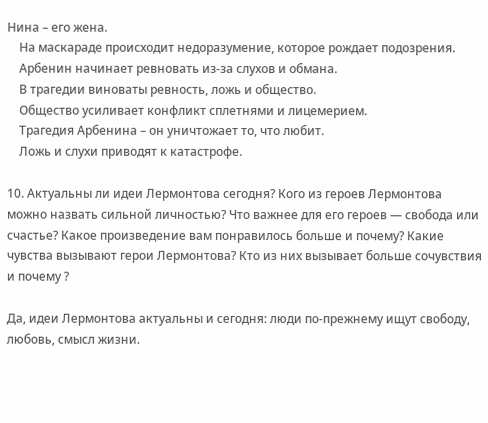Нина – его жена.
    На маскараде происходит недоразумение, которое рождает подозрения.
    Арбенин начинает ревновать из-за слухов и обмана.
    В трагедии виноваты ревность, ложь и общество.
    Общество усиливает конфликт сплетнями и лицемерием.
    Трагедия Арбенина – он уничтожает то, что любит.
    Ложь и слухи приводят к катастрофе.

10. Актуальны ли идеи Лермонтова сегодня? Кого из героев Лермонтова можно назвать сильной личностью? Что важнее для его героев — свобода или счастье? Какое произведение вам понравилось больше и почему? Какие чувства вызывают герои Лермонтова? Кто из них вызывает больше сочувствия и почему ?

Да, идеи Лермонтова актуальны и сегодня: люди по-прежнему ищут свободу, любовь, смысл жизни.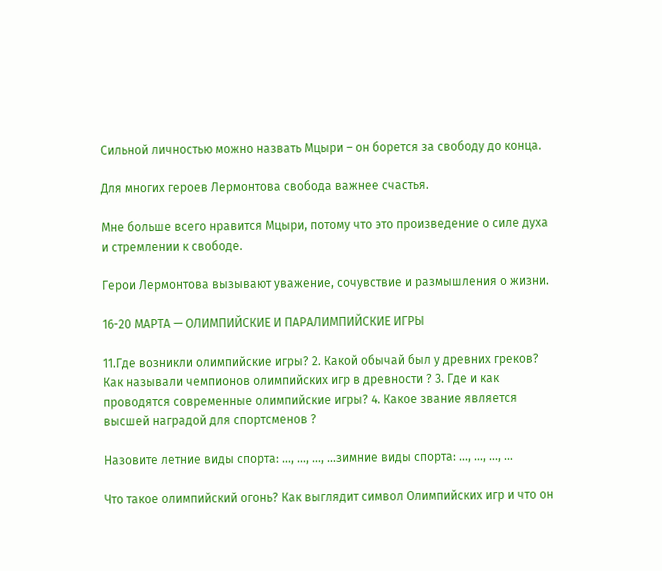Сильной личностью можно назвать Мцыри – он борется за свободу до конца.

Для многих героев Лермонтова свобода важнее счастья.

Мне больше всего нравится Мцыри, потому что это произведение о силе духа и стремлении к свободе.

Герои Лермонтова вызывают уважение, сочувствие и размышления о жизни.

16-20 МАРТА — ОЛИМПИЙСКИЕ И ПАРАЛИМПИЙСКИЕ ИГРЫ

11.Где возникли олимпийские игры? 2. Какой обычай был у древних греков? Как называли чемпионов олимпийских игр в древности ? 3. Где и как проводятся современные олимпийские игры? 4. Какое звание является высшей наградой для спортсменов ?

Назовите летние виды спорта: …, …, …, …зимние виды спорта: …, …, …, …

Что такое олимпийский огонь? Как выглядит символ Олимпийских игр и что он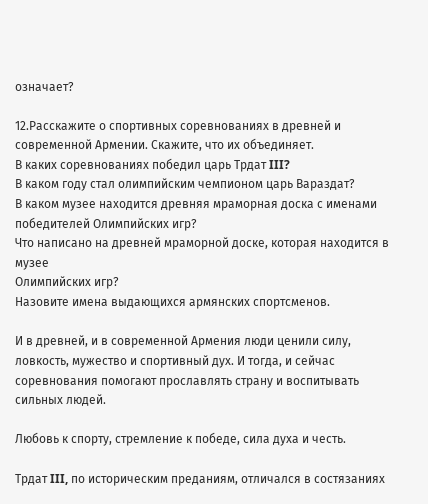означает?

12.Расскажите о спортивных соревнованиях в древней и современной Армении. Скажите, что их объединяет.
В каких соревнованиях победил царь Трдат III?
В каком году стал олимпийским чемпионом царь Вараздат?
В каком музее находится древняя мраморная доска с именами победителей Олимпийских игр?
Что написано на древней мраморной доске, которая находится в музее
Олимпийских игр?
Назовите имена выдающихся армянских спортсменов.

И в древней, и в современной Армения люди ценили силу, ловкость, мужество и спортивный дух. И тогда, и сейчас соревнования помогают прославлять страну и воспитывать сильных людей.

Любовь к спорту, стремление к победе, сила духа и честь.

Трдат III, по историческим преданиям, отличался в состязаниях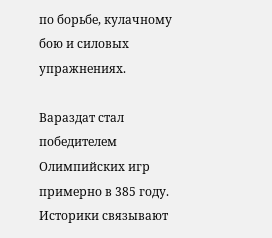по борьбе, кулачному бою и силовых упражнениях.

Вараздат стал победителем Олимпийских игр примерно в 385 году. Историки связывают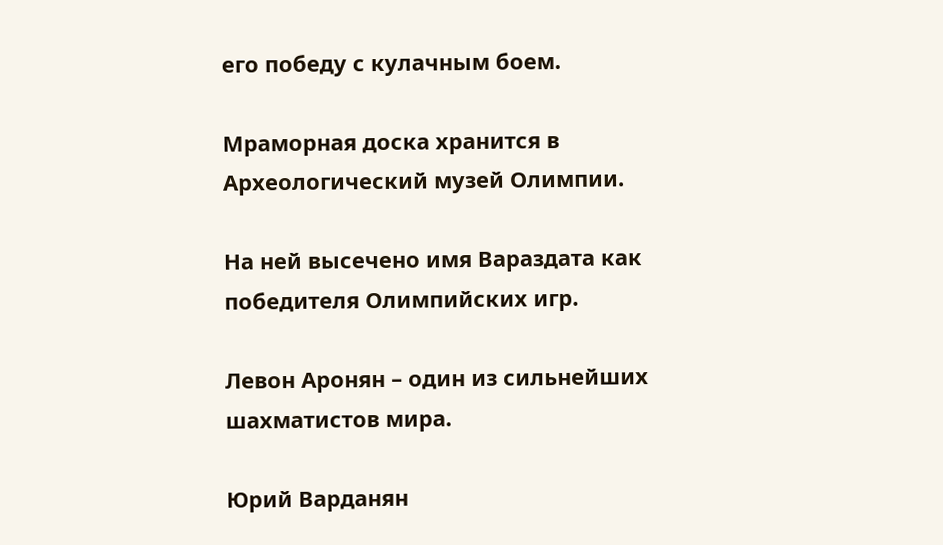его победу с кулачным боем.

Мраморная доска хранится в Археологический музей Олимпии.

На ней высечено имя Вараздата как победителя Олимпийских игр.

Левон Аронян – один из сильнейших шахматистов мира.

Юрий Варданян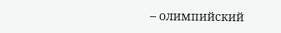– олимпийский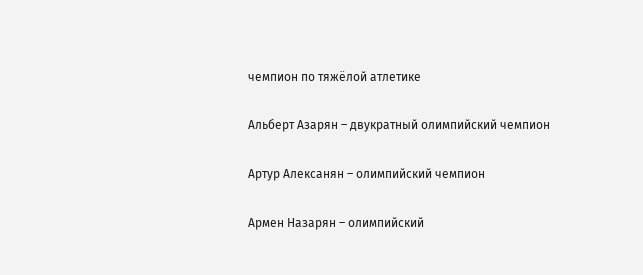чемпион по тяжёлой атлетике

Альберт Азарян – двукратный олимпийский чемпион

Артур Алексанян – олимпийский чемпион

Армен Назарян – олимпийский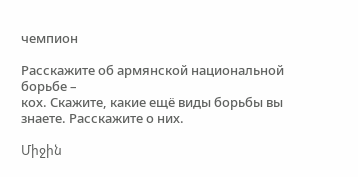чемпион

Расскажите об армянской национальной борьбе –
кох. Скажите, какие ещё виды борьбы вы знаете. Расскажите о них.

Միջին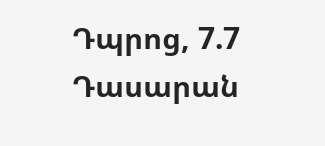Դպրոց, 7.7 Դասարան